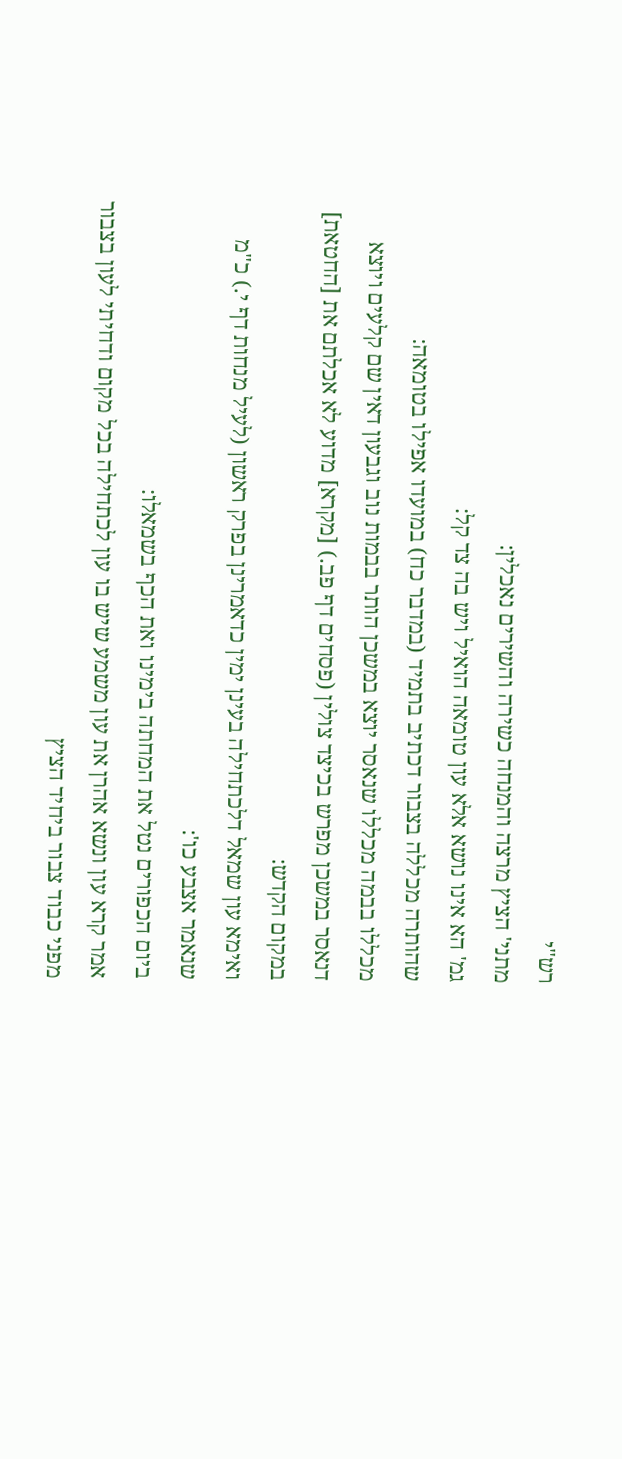רש"י
מתני' הציץ מרצה והמנחה כשירה והשירים נאכלין:
גמ' הא אינו נושא אלא עון טומאה הואיל ויש בה צד קל:
שהותרה מכללה בצבור דכתיב בתמיד (במדבר כח) במועדו אפילו בטומאה:
מכללו בבמה מכללו שנאסר יוצא במשכן הותר בבמות נוב וגבעון דאין שם קלעים ויוצא דנאסר במשכן מפרש בכיצד צולין (פסחים דף פב.) [מקרא] מדוע לא אכלתם את [החטאת] במקום הקדש:
ואימא עון שמאל דלכתחילה בעינן ימין כדאמרינן בפרק ראשון (לעיל מנחות דף י.) כ"מ שנאמר אצבע כו':
ביום הכפורים נטל את המחתה בימינו ואת הכף בשמאלו:
אמר קרא עון ונשא אהרן את עון משמע שיש בו עון לכתחילה בכל מקום ודחיתי לעון בצבור מפני כבוד צבור ביחיד הציץ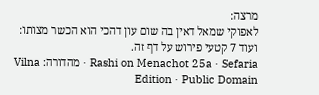מרצה:
לאפוקי שמאל דאין בה שום עון דהכי הוא הכשר מצותו:
ועוד 7 קטעי פירוש על דף זה.
Rashi on Menachot 25a · Sefaria · מהדורה: Vilna Edition · Public Domain